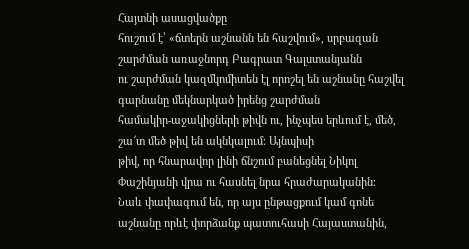Հայտնի ասացվածքը
հուշում է՝ «ճտերն աշնանն են հաշվում», սրբազան շարժման առաջնորդ Բագրատ Գալստանյանն
ու շարժման կազմկոմիտեն էլ որոշել են աշնանը հաշվել գարնանը մեկնարկած իրենց շարժման
համակիր-աջակիցների թիվն ու, ինչպես երևում է, մեծ, շա՜տ մեծ թիվ են ակնկալում։ Այնպիսի
թիվ, որ հնարավոր լինի ճնշում բանեցնել Նիկոլ Փաշինյանի վրա ու հասնել նրա հրաժարականին։
Նաև փափագում են, որ այս ընթացքում կամ գոնե աշնանը որևէ փորձանք պատուհասի Հայաստանին,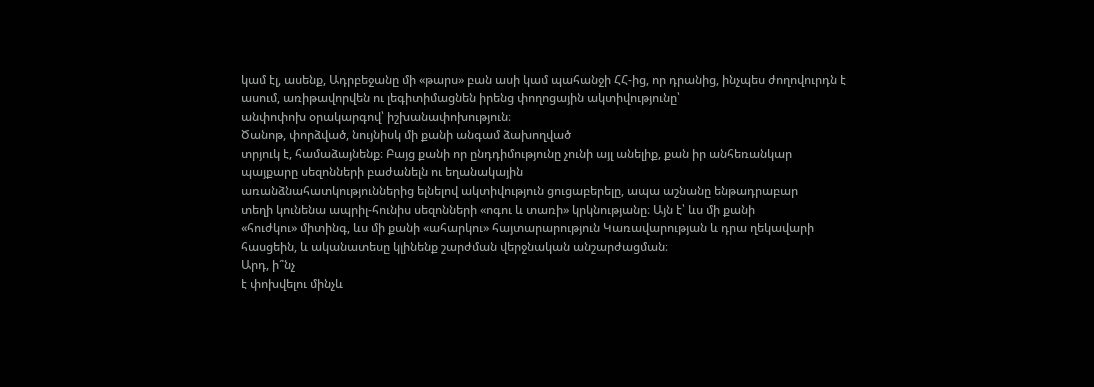կամ էլ, ասենք, Ադրբեջանը մի «թարս» բան ասի կամ պահանջի ՀՀ-ից, որ դրանից, ինչպես ժողովուրդն է ասում, առիթավորվեն ու լեգիտիմացնեն իրենց փողոցային ակտիվությունը՝
անփոփոխ օրակարգով՝ իշխանափոխություն։
Ծանոթ, փորձված, նույնիսկ մի քանի անգամ ձախողված
տրյուկ է, համաձայնենք։ Բայց քանի որ ընդդիմությունը չունի այլ անելիք, քան իր անհեռանկար
պայքարը սեզոնների բաժանելն ու եղանակային
առանձնահատկություններից ելնելով ակտիվություն ցուցաբերելը, ապա աշնանը ենթադրաբար
տեղի կունենա ապրիլ-հունիս սեզոնների «ոգու և տառի» կրկնությանը։ Այն է՝ ևս մի քանի
«հուժկու» միտինգ, ևս մի քանի «ահարկու» հայտարարություն Կառավարության և դրա ղեկավարի
հասցեին, և ականատեսը կլինենք շարժման վերջնական անշարժացման։
Արդ, ի՞նչ
է փոխվելու մինչև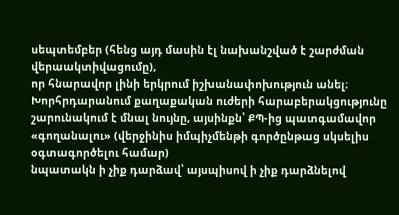սեպտեմբեր (հենց այդ մասին էլ նախանշված է շարժման վերաակտիվացումը),
որ հնարավոր լինի երկրում իշխանափոխություն անել։ Խորհրդարանում քաղաքական ուժերի հարաբերակցությունը
շարունակում է մնալ նույնը, այսինքն՝ ՔՊ-ից պատգամավոր «գողանալու» (վերջինիս իմպիչմենթի գործընթաց սկսելիս օգտագործելու համար)
նպատակն ի չիք դարձավ՝ այսպիսով ի չիք դարձնելով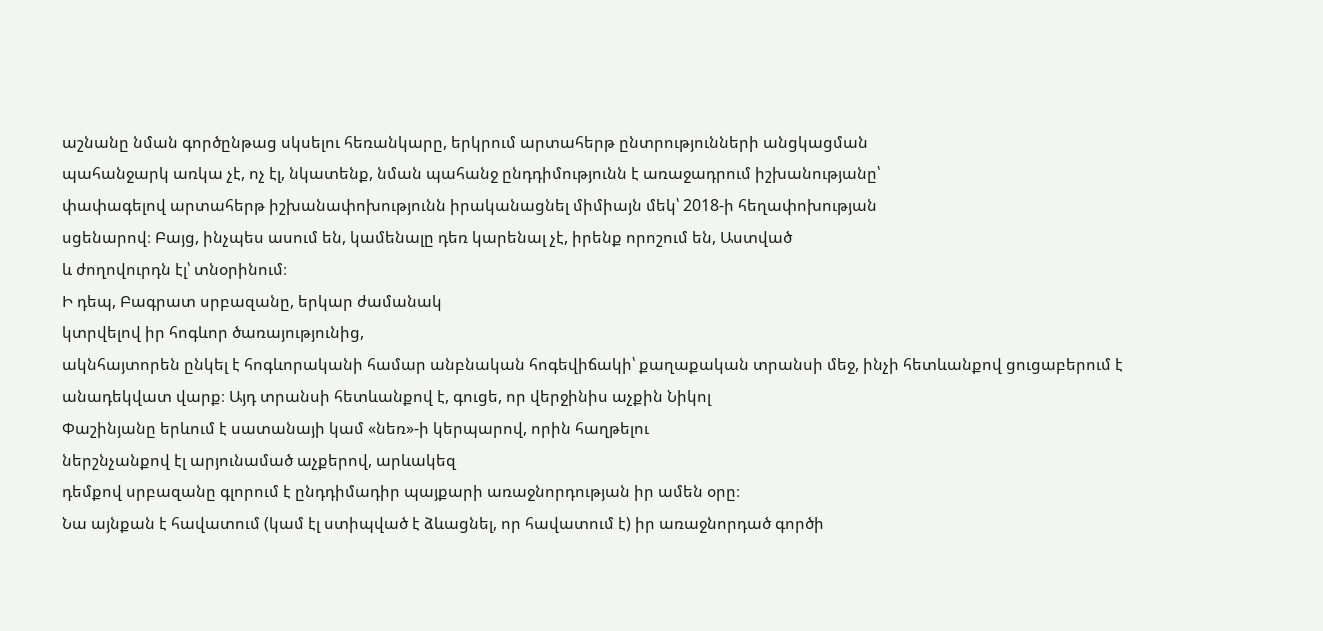աշնանը նման գործընթաց սկսելու հեռանկարը, երկրում արտահերթ ընտրությունների անցկացման
պահանջարկ առկա չէ, ոչ էլ, նկատենք, նման պահանջ ընդդիմությունն է առաջադրում իշխանությանը՝
փափագելով արտահերթ իշխանափոխությունն իրականացնել միմիայն մեկ՝ 2018-ի հեղափոխության
սցենարով։ Բայց, ինչպես ասում են, կամենալը դեռ կարենալ չէ, իրենք որոշում են, Աստված
և ժողովուրդն էլ՝ տնօրինում։
Ի դեպ, Բագրատ սրբազանը, երկար ժամանակ
կտրվելով իր հոգևոր ծառայությունից,
ակնհայտորեն ընկել է հոգևորականի համար անբնական հոգեվիճակի՝ քաղաքական տրանսի մեջ, ինչի հետևանքով ցուցաբերում է անադեկվատ վարք։ Այդ տրանսի հետևանքով է, գուցե, որ վերջինիս աչքին Նիկոլ
Փաշինյանը երևում է սատանայի կամ «նեռ»-ի կերպարով, որին հաղթելու
ներշնչանքով էլ արյունամած աչքերով, արևակեզ
դեմքով սրբազանը գլորում է ընդդիմադիր պայքարի առաջնորդության իր ամեն օրը։
Նա այնքան է հավատում (կամ էլ ստիպված է ձևացնել, որ հավատում է) իր առաջնորդած գործի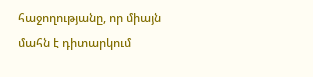հաջողությանը, որ միայն մահն է դիտարկում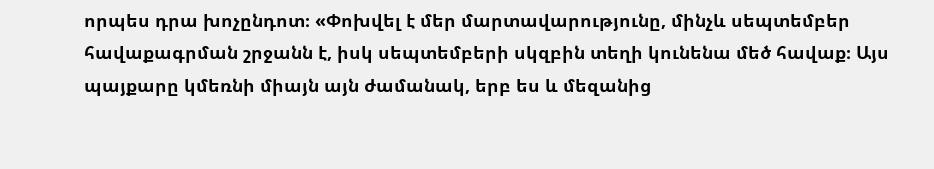որպես դրա խոչընդոտ։ «Փոխվել է մեր մարտավարությունը, մինչև սեպտեմբեր հավաքագրման շրջանն է, իսկ սեպտեմբերի սկզբին տեղի կունենա մեծ հավաք։ Այս պայքարը կմեռնի միայն այն ժամանակ, երբ ես և մեզանից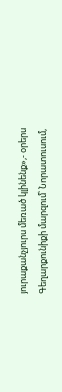յուրաքանչյուրս մեռած կլինենք»,- օրերս Գեղարքունիքի մարզում՝ Նորատուսում,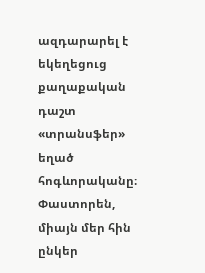ազդարարել է եկեղեցուց քաղաքական դաշտ «տրանսֆեր» եղած հոգևորականը։
Փաստորեն, միայն մեր հին ընկեր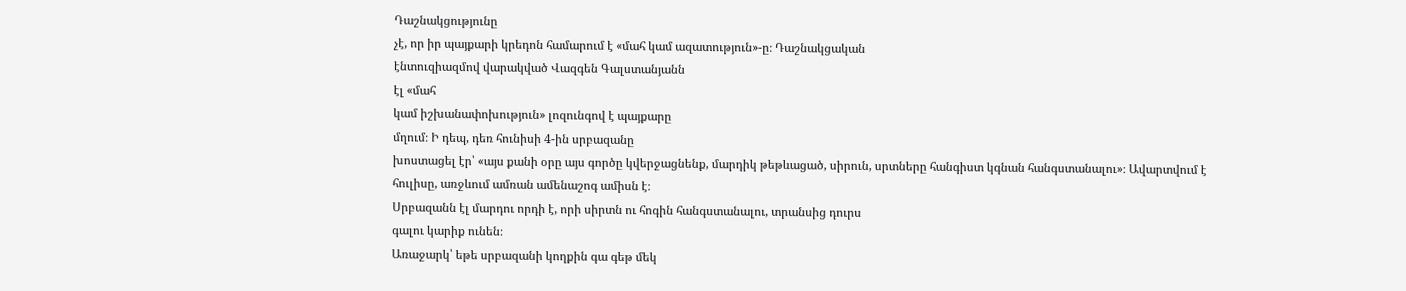Դաշնակցությունը
չէ, որ իր պայքարի կրեդոն համարում է «մահ կամ ազատություն»-ը։ Դաշնակցական
էնտուզիազմով վարակված Վազգեն Գալստանյանն
էլ «մահ
կամ իշխանափոխություն» լոզունգով է պայքարը
մղում։ Ի դեպ, դեռ հունիսի 4-ին սրբազանը
խոստացել էր՝ «այս քանի օրը այս գործը կվերջացնենք, մարդիկ թեթևացած, սիրուն, սրտները հանգիստ կգնան հանգստանալու»։ Ավարտվում է
հուլիսը, առջևում ամռան ամենաշոգ ամիսն է։
Սրբազանն էլ մարդու որդի է, որի սիրտն ու հոգին հանգստանալու, տրանսից դուրս
գալու կարիք ունեն։
Առաջարկ՝ եթե սրբազանի կողքին գա գեթ մեկ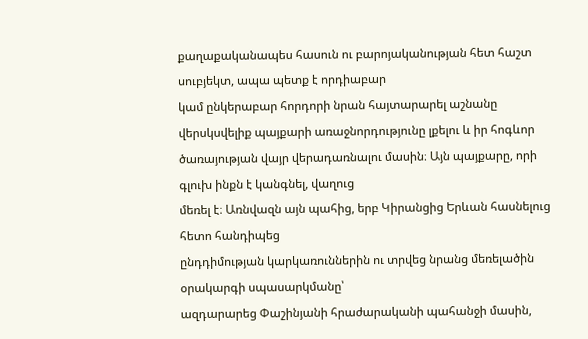քաղաքականապես հասուն ու բարոյականության հետ հաշտ սուբյեկտ, ապա պետք է որդիաբար
կամ ընկերաբար հորդորի նրան հայտարարել աշնանը վերսկսվելիք պայքարի առաջնորդությունը լքելու և իր հոգևոր
ծառայության վայր վերադառնալու մասին։ Այն պայքարը, որի գլուխ ինքն է կանգնել, վաղուց
մեռել է։ Առնվազն այն պահից, երբ Կիրանցից Երևան հասնելուց հետո հանդիպեց
ընդդիմության կարկառուններին ու տրվեց նրանց մեռելածին օրակարգի սպասարկմանը՝
ազդարարեց Փաշինյանի հրաժարականի պահանջի մասին,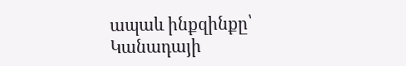ապաև ինքզինքը՝ Կանադայի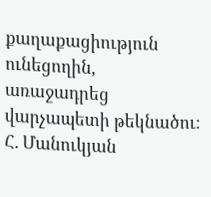քաղաքացիություն ունեցողին,
առաջադրեց վարչապետի թեկնածու։
Հ. Մանուկյան